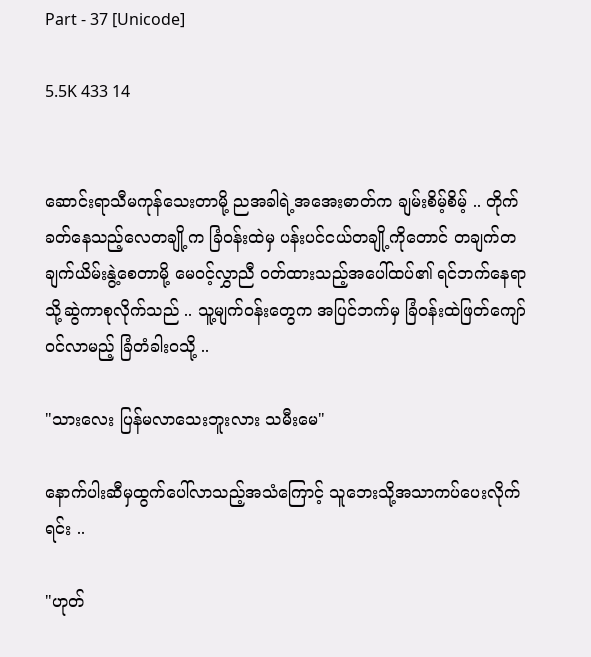Part - 37 [Unicode]

5.5K 433 14


ဆောင်းရာသီမကုန်သေးတာမို့ ညအခါရဲ့အအေးဓာတ်က ချမ်းစိမ့်စိမ့် .. တိုက်ခတ်နေသည့်လေတချို့က ခြံဝန်းထဲမှ ပန်းပင်ငယ်တချို့ကိုတောင် တချက်တချက်ယိမ်းနွဲ့စေတာမို့ မေဝင့်လွှာညီ ဝတ်ထားသည့်အပေါ်ထပ်၏ ရင်ဘက်နေရာသို့ဆွဲကာစုလိုက်သည် .. သူ့မျက်ဝန်းတွေက အပြင်ဘက်မှ ခြံဝန်းထဲဖြတ်ကျော်ဝင်လာမည့် ခြံတံခါးဝသို့ ..

"သားလေး ပြန်မလာသေးဘူးလား သမီးမေ"

နောက်ပါးဆီမှထွက်ပေါ်လာသည့်အသံကြောင့် သူဘေးသို့အသာကပ်ပေးလိုက်ရင်း ..

"ဟုတ်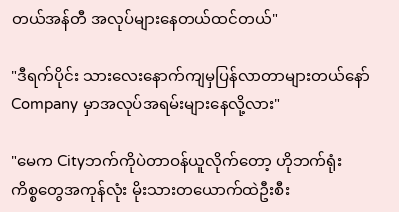တယ်အန်တီ အလုပ်များနေတယ်ထင်တယ်"

"ဒီရက်ပိုင်း သားလေးနောက်ကျမှပြန်လာတာများတယ်နော် Company မှာအလုပ်အရမ်းများနေလို့လား"

"မေက Cityဘက်ကိုပဲတာဝန်ယူလိုက်တော့ ဟိုဘက်ရုံးကိစ္စ‌တွေအကုန်လုံး မိုးသားတယောက်ထဲဦးစီး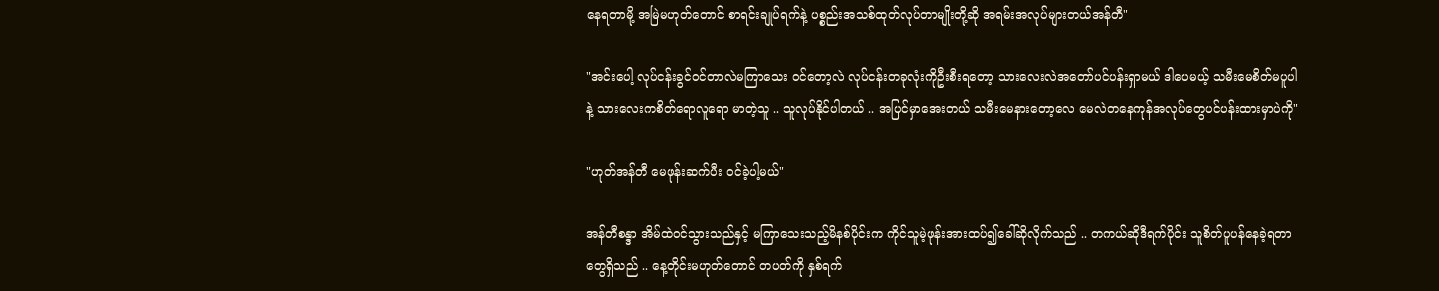နေရတာမို့ အမြဲမဟုတ်တောင် စာရင်းချုပ်ရက်နဲ့ ပစ္စည်းအသစ်ထုတ်လုပ်တာမျိုးတို့ဆို အရမ်းအလုပ်များတယ်အန်တီ"

"အင်းပေါ့ လုပ်ငန်းခွင်ဝင်တာလဲမကြာသေး ဝင်တော့လဲ လုပ်ငန်းတခုလုံးကိုဦးစီးရတော့ သားလေးလဲအတော်ပင်ပန်းရှာမယ် ဒါပေမယ့် သမီးမေစိတ်မပူပါနဲ့ သားလေးကစိတ်ရောလူရော မာတဲ့သူ .. သူလုပ်နိုင်ပါတယ် .. အပြင်မှာအေးတယ် သမီးမေနားတော့လေ မေလဲတနေကုန်အလုပ်တွေပင်ပန်းထားမှာပဲကို"

"ဟုတ်အန်တီ မေဖုန်းဆက်ပီး ဝင်ခဲ့ပါ့မယ်"

အန်တီစန္ဒာ အိမ်ထဲဝင်သွားသည်နှင့် မကြာသေးသည့်မိနစ်ပိုင်းက ကိုင်သူမဲ့ဖုန်းအားထပ်၍ခေါ်ဆိုလိုက်သည် .. တကယ်ဆိုဒီရက်ပိုင်း သူစိတ်ပူပန်နေခဲ့ရတာတွေရှိသည် .. နေ့တိုင်းမဟုတ်တောင် တပတ်ကို နှစ်ရက်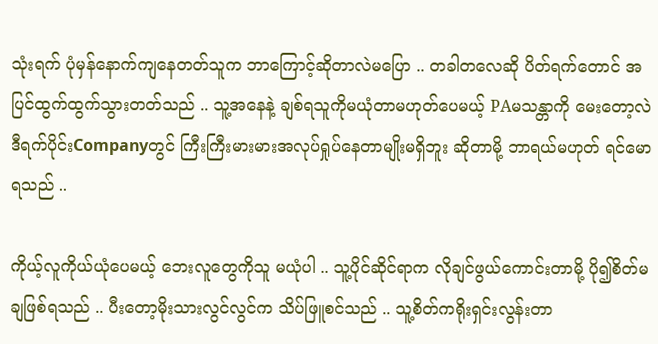သုံးရက် ပုံမှန်နောက်ကျနေတတ်သူက ဘာကြောင့်ဆိုတာလဲမပြော .. တခါတလေဆို ပိတ်ရက်တောင် အပြင်ထွက်ထွက်သွားတတ်သည် .. သူ့အနေနဲ့ ချစ်ရသူကိုမယုံတာမဟုတ်ပေမယ့် PAမသန္တာကို မေးတော့လဲ ဒီရက်ပိုင်းCompanyတွင် ကြီးကြီးမားမားအလုပ်ရှုပ်နေတာမျိုးမရှိဘူး ဆိုတာမို့ ဘာရယ်မဟုတ် ရင်မောရသည် ..

ကိုယ့်လူကိုယ်ယုံပေမယ့် ဘေးလူတွေကိုသူ မယုံပါ .. သူ့ပိုင်ဆိုင်ရာက လိုချင်ဖွယ်ကောင်းတာမို့ ပို၍စိတ်မချဖြစ်ရသည် .. ပီးတော့မိုးသားလွင်လွင်က သိပ်ဖြူစင်သည် .. သူ့စိတ်ကရိုးရှင်းလွန်းတာ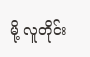မို့ လူတိုင်း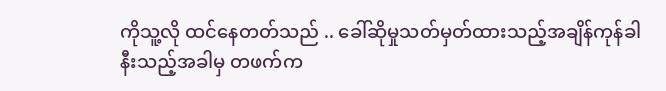ကိုသူ့လို ထင်နေတတ်သည် .. ခေါ်ဆိုမှုသတ်မှတ်ထားသည့်အချိန်ကုန်ခါနီးသည့်အခါမှ တဖက်က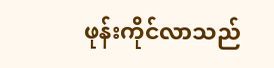ဖုန်းကိုင်လာသည်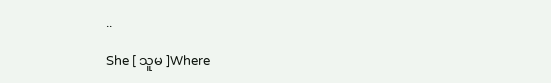..

She [ သူမ ]Where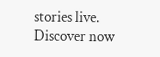stories live. Discover now